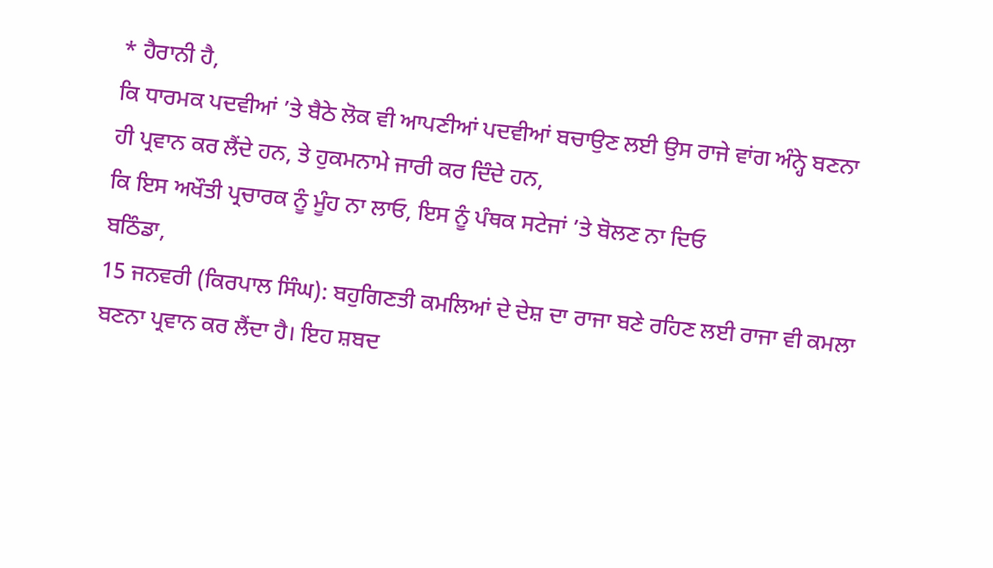* ਹੈਰਾਨੀ ਹੈ,
ਕਿ ਧਾਰਮਕ ਪਦਵੀਆਂ ’ਤੇ ਬੈਠੇ ਲੋਕ ਵੀ ਆਪਣੀਆਂ ਪਦਵੀਆਂ ਬਚਾਉਣ ਲਈ ਉਸ ਰਾਜੇ ਵਾਂਗ ਅੰਨ੍ਹੇ ਬਣਨਾ
ਹੀ ਪ੍ਰਵਾਨ ਕਰ ਲੈਂਦੇ ਹਨ, ਤੇ ਹੁਕਮਨਾਮੇ ਜਾਰੀ ਕਰ ਦਿੰਦੇ ਹਨ,
ਕਿ ਇਸ ਅਖੌਤੀ ਪ੍ਰਚਾਰਕ ਨੂੰ ਮੂੰਹ ਨਾ ਲਾਓ, ਇਸ ਨੂੰ ਪੰਥਕ ਸਟੇਜਾਂ ’ਤੇ ਬੋਲਣ ਨਾ ਦਿਓ
ਬਠਿੰਡਾ,
15 ਜਨਵਰੀ (ਕਿਰਪਾਲ ਸਿੰਘ): ਬਹੁਗਿਣਤੀ ਕਮਲਿਆਂ ਦੇ ਦੇਸ਼ ਦਾ ਰਾਜਾ ਬਣੇ ਰਹਿਣ ਲਈ ਰਾਜਾ ਵੀ ਕਮਲਾ
ਬਣਨਾ ਪ੍ਰਵਾਨ ਕਰ ਲੈਂਦਾ ਹੈ। ਇਹ ਸ਼ਬਦ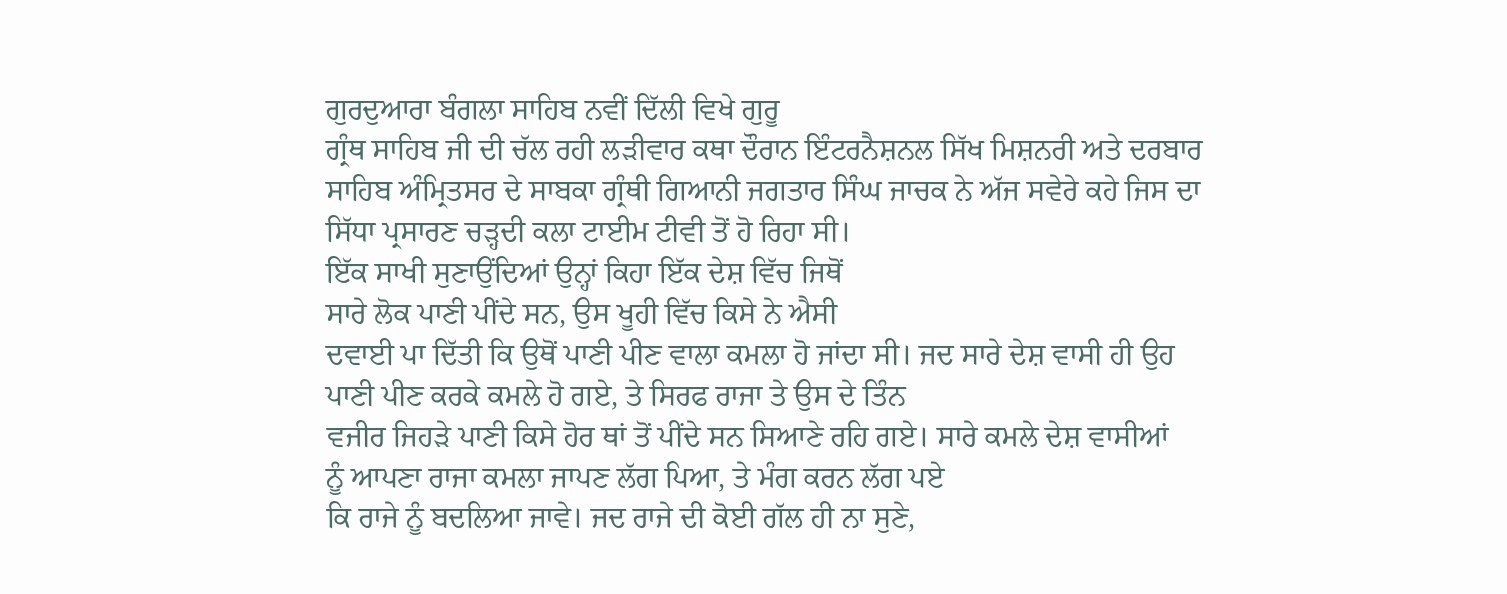ਗੁਰਦੁਆਰਾ ਬੰਗਲਾ ਸਾਹਿਬ ਨਵੀਂ ਦਿੱਲੀ ਵਿਖੇ ਗੁਰੂ
ਗ੍ਰੰਥ ਸਾਹਿਬ ਜੀ ਦੀ ਚੱਲ ਰਹੀ ਲੜੀਵਾਰ ਕਥਾ ਦੌਰਾਨ ਇੰਟਰਨੈਸ਼ਨਲ ਸਿੱਖ ਮਿਸ਼ਨਰੀ ਅਤੇ ਦਰਬਾਰ
ਸਾਹਿਬ ਅੰਮ੍ਰਿਤਸਰ ਦੇ ਸਾਬਕਾ ਗ੍ਰੰਥੀ ਗਿਆਨੀ ਜਗਤਾਰ ਸਿੰਘ ਜਾਚਕ ਨੇ ਅੱਜ ਸਵੇਰੇ ਕਹੇ ਜਿਸ ਦਾ
ਸਿੱਧਾ ਪ੍ਰਸਾਰਣ ਚੜ੍ਹਦੀ ਕਲਾ ਟਾਈਮ ਟੀਵੀ ਤੋਂ ਹੋ ਰਿਹਾ ਸੀ।
ਇੱਕ ਸਾਖੀ ਸੁਣਾਉਂਦਿਆਂ ਉਨ੍ਹਾਂ ਕਿਹਾ ਇੱਕ ਦੇਸ਼ ਵਿੱਚ ਜਿਥੋਂ
ਸਾਰੇ ਲੋਕ ਪਾਣੀ ਪੀਂਦੇ ਸਨ, ਉਸ ਖੂਹੀ ਵਿੱਚ ਕਿਸੇ ਨੇ ਐਸੀ
ਦਵਾਈ ਪਾ ਦਿੱਤੀ ਕਿ ਉਥੋਂ ਪਾਣੀ ਪੀਣ ਵਾਲਾ ਕਮਲਾ ਹੋ ਜਾਂਦਾ ਸੀ। ਜਦ ਸਾਰੇ ਦੇਸ਼ ਵਾਸੀ ਹੀ ਉਹ
ਪਾਣੀ ਪੀਣ ਕਰਕੇ ਕਮਲੇ ਹੋ ਗਏ, ਤੇ ਸਿਰਫ ਰਾਜਾ ਤੇ ਉਸ ਦੇ ਤਿੰਨ
ਵਜੀਰ ਜਿਹੜੇ ਪਾਣੀ ਕਿਸੇ ਹੋਰ ਥਾਂ ਤੋਂ ਪੀਂਦੇ ਸਨ ਸਿਆਣੇ ਰਹਿ ਗਏ। ਸਾਰੇ ਕਮਲੇ ਦੇਸ਼ ਵਾਸੀਆਂ
ਨੂੰ ਆਪਣਾ ਰਾਜਾ ਕਮਲਾ ਜਾਪਣ ਲੱਗ ਪਿਆ, ਤੇ ਮੰਗ ਕਰਨ ਲੱਗ ਪਏ
ਕਿ ਰਾਜੇ ਨੂੰ ਬਦਲਿਆ ਜਾਵੇ। ਜਦ ਰਾਜੇ ਦੀ ਕੋਈ ਗੱਲ ਹੀ ਨਾ ਸੁਣੇ,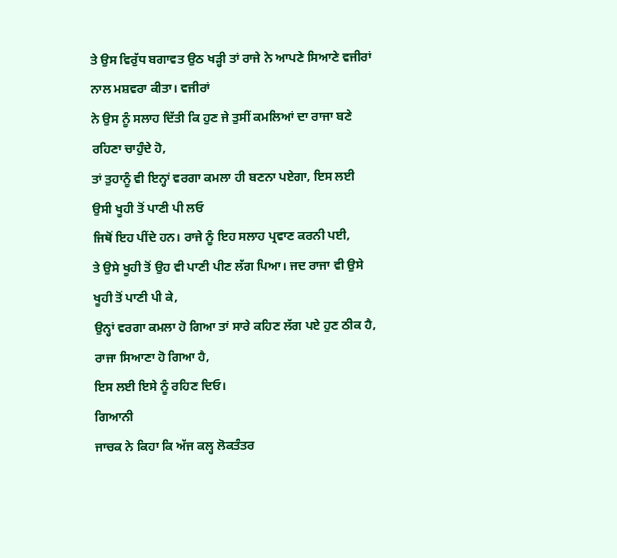ਤੇ ਉਸ ਵਿਰੁੱਧ ਬਗਾਵਤ ਉਠ ਖੜ੍ਹੀ ਤਾਂ ਰਾਜੇ ਨੇ ਆਪਣੇ ਸਿਆਣੇ ਵਜੀਰਾਂ ਨਾਲ ਮਸ਼ਵਰਾ ਕੀਤਾ। ਵਜੀਰਾਂ
ਨੇ ਉਸ ਨੂੰ ਸਲਾਹ ਦਿੱਤੀ ਕਿ ਹੁਣ ਜੇ ਤੁਸੀਂ ਕਮਲਿਆਂ ਦਾ ਰਾਜਾ ਬਣੇ ਰਹਿਣਾ ਚਾਹੁੰਦੇ ਹੋ,
ਤਾਂ ਤੁਹਾਨੂੰ ਵੀ ਇਨ੍ਹਾਂ ਵਰਗਾ ਕਮਲਾ ਹੀ ਬਣਨਾ ਪਏਗਾ, ਇਸ ਲਈ ਉਸੀ ਖੂਹੀ ਤੋਂ ਪਾਣੀ ਪੀ ਲਓ
ਜਿਥੋਂ ਇਹ ਪੀਂਦੇ ਹਨ। ਰਾਜੇ ਨੂੰ ਇਹ ਸਲਾਹ ਪ੍ਰਵਾਣ ਕਰਨੀ ਪਈ,
ਤੇ ਉਸੇ ਖੂਹੀ ਤੋਂ ਉਹ ਵੀ ਪਾਣੀ ਪੀਣ ਲੱਗ ਪਿਆ। ਜਦ ਰਾਜਾ ਵੀ ਉਸੇ ਖੂਹੀ ਤੋਂ ਪਾਣੀ ਪੀ ਕੇ,
ਉਨ੍ਹਾਂ ਵਰਗਾ ਕਮਲਾ ਹੋ ਗਿਆ ਤਾਂ ਸਾਰੇ ਕਹਿਣ ਲੱਗ ਪਏ ਹੁਣ ਠੀਕ ਹੈ, ਰਾਜਾ ਸਿਆਣਾ ਹੋ ਗਿਆ ਹੈ,
ਇਸ ਲਈ ਇਸੇ ਨੂੰ ਰਹਿਣ ਦਿਓ।
ਗਿਆਨੀ
ਜਾਚਕ ਨੇ ਕਿਹਾ ਕਿ ਅੱਜ ਕਲ੍ਹ ਲੋਕਤੰਤਰ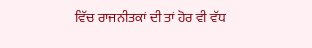ਵਿੱਚ ਰਾਜਨੀਤਕਾਂ ਦੀ ਤਾਂ ਹੋਰ ਵੀ ਵੱਧ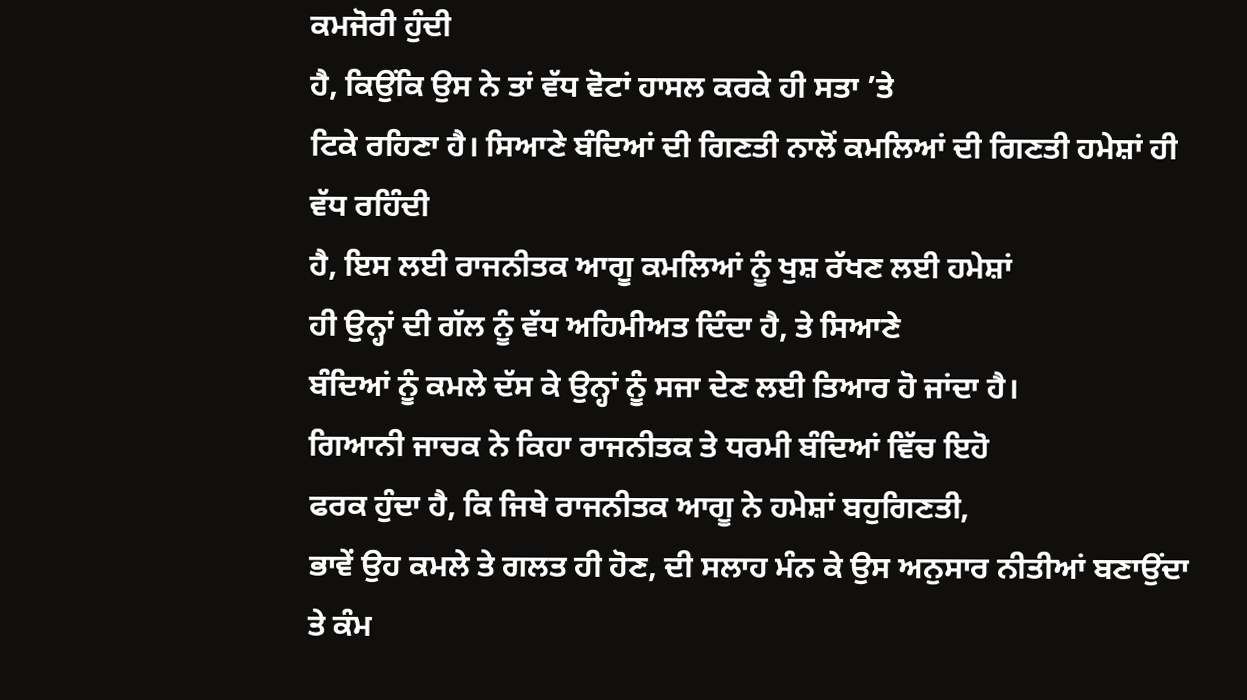ਕਮਜੋਰੀ ਹੁੰਦੀ
ਹੈ, ਕਿਉਂਕਿ ਉਸ ਨੇ ਤਾਂ ਵੱਧ ਵੋਟਾਂ ਹਾਸਲ ਕਰਕੇ ਹੀ ਸਤਾ ’ਤੇ
ਟਿਕੇ ਰਹਿਣਾ ਹੈ। ਸਿਆਣੇ ਬੰਦਿਆਂ ਦੀ ਗਿਣਤੀ ਨਾਲੋਂ ਕਮਲਿਆਂ ਦੀ ਗਿਣਤੀ ਹਮੇਸ਼ਾਂ ਹੀ ਵੱਧ ਰਹਿੰਦੀ
ਹੈ, ਇਸ ਲਈ ਰਾਜਨੀਤਕ ਆਗੂ ਕਮਲਿਆਂ ਨੂੰ ਖੁਸ਼ ਰੱਖਣ ਲਈ ਹਮੇਸ਼ਾਂ
ਹੀ ਉਨ੍ਹਾਂ ਦੀ ਗੱਲ ਨੂੰ ਵੱਧ ਅਹਿਮੀਅਤ ਦਿੰਦਾ ਹੈ, ਤੇ ਸਿਆਣੇ
ਬੰਦਿਆਂ ਨੂੰ ਕਮਲੇ ਦੱਸ ਕੇ ਉਨ੍ਹਾਂ ਨੂੰ ਸਜਾ ਦੇਣ ਲਈ ਤਿਆਰ ਹੋ ਜਾਂਦਾ ਹੈ।
ਗਿਆਨੀ ਜਾਚਕ ਨੇ ਕਿਹਾ ਰਾਜਨੀਤਕ ਤੇ ਧਰਮੀ ਬੰਦਿਆਂ ਵਿੱਚ ਇਹੋ
ਫਰਕ ਹੁੰਦਾ ਹੈ, ਕਿ ਜਿਥੇ ਰਾਜਨੀਤਕ ਆਗੂ ਨੇ ਹਮੇਸ਼ਾਂ ਬਹੁਗਿਣਤੀ,
ਭਾਵੇਂ ਉਹ ਕਮਲੇ ਤੇ ਗਲਤ ਹੀ ਹੋਣ, ਦੀ ਸਲਾਹ ਮੰਨ ਕੇ ਉਸ ਅਨੁਸਾਰ ਨੀਤੀਆਂ ਬਣਾਉਂਦਾ ਤੇ ਕੰਮ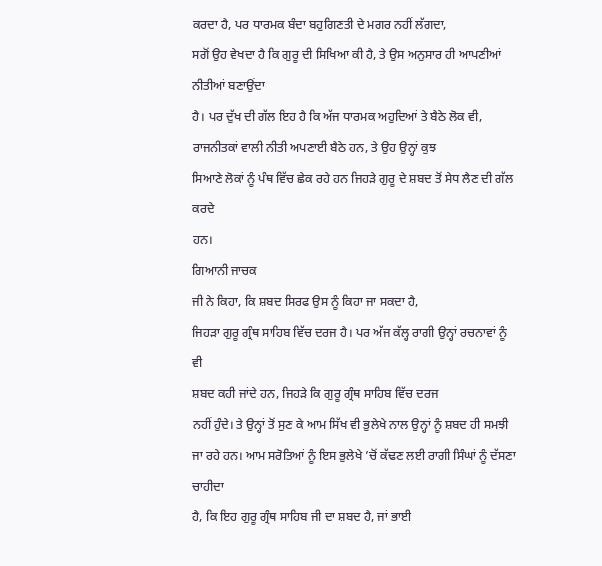ਕਰਦਾ ਹੈ, ਪਰ ਧਾਰਮਕ ਬੰਦਾ ਬਹੁਗਿਣਤੀ ਦੇ ਮਗਰ ਨਹੀਂ ਲੱਗਦਾ,
ਸਗੋਂ ਉਹ ਵੇਖਦਾ ਹੈ ਕਿ ਗੁਰੂ ਦੀ ਸਿਖਿਆ ਕੀ ਹੈ, ਤੇ ਉਸ ਅਨੁਸਾਰ ਹੀ ਆਪਣੀਆਂ ਨੀਤੀਆਂ ਬਣਾਉਂਦਾ
ਹੈ। ਪਰ ਦੁੱਖ ਦੀ ਗੱਲ ਇਹ ਹੈ ਕਿ ਅੱਜ ਧਾਰਮਕ ਅਹੁਦਿਆਂ ਤੇ ਬੈਠੇ ਲੋਕ ਵੀ,
ਰਾਜਨੀਤਕਾਂ ਵਾਲੀ ਨੀਤੀ ਅਪਣਾਈ ਬੈਠੇ ਹਨ, ਤੇ ਉਹ ਉਨ੍ਹਾਂ ਕੁਝ
ਸਿਆਣੇ ਲੋਕਾਂ ਨੂੰ ਪੰਥ ਵਿੱਚ ਛੇਕ ਰਹੇ ਹਨ ਜਿਹੜੇ ਗੁਰੂ ਦੇ ਸ਼ਬਦ ਤੋਂ ਸੇਧ ਲੈਣ ਦੀ ਗੱਲ ਕਰਦੇ
ਹਨ।
ਗਿਆਨੀ ਜਾਚਕ
ਜੀ ਨੇ ਕਿਹਾ, ਕਿ ਸ਼ਬਦ ਸਿਰਫ ਉਸ ਨੂੰ ਕਿਹਾ ਜਾ ਸਕਦਾ ਹੈ,
ਜਿਹੜਾ ਗੁਰੂ ਗ੍ਰੰਥ ਸਾਹਿਬ ਵਿੱਚ ਦਰਜ ਹੈ। ਪਰ ਅੱਜ ਕੱਲ੍ਹ ਰਾਗੀ ਉਨ੍ਹਾਂ ਰਚਨਾਵਾਂ ਨੂੰ ਵੀ
ਸ਼ਬਦ ਕਹੀ ਜਾਂਦੇ ਹਨ, ਜਿਹੜੇ ਕਿ ਗੁਰੂ ਗ੍ਰੰਥ ਸਾਹਿਬ ਵਿੱਚ ਦਰਜ
ਨਹੀਂ ਹੁੰਦੇ। ਤੇ ਉਨ੍ਹਾਂ ਤੋਂ ਸੁਣ ਕੇ ਆਮ ਸਿੱਖ ਵੀ ਭੁਲੇਖੇ ਨਾਲ ਉਨ੍ਹਾਂ ਨੂੰ ਸ਼ਬਦ ਹੀ ਸਮਝੀ
ਜਾ ਰਹੇ ਹਨ। ਆਮ ਸਰੋਤਿਆਂ ਨੂੰ ਇਸ ਭੁਲੇਖੇ ’ਚੋਂ ਕੱਢਣ ਲਈ ਰਾਗੀ ਸਿੰਘਾਂ ਨੂੰ ਦੱਸਣਾ ਚਾਹੀਦਾ
ਹੈ, ਕਿ ਇਹ ਗੁਰੂ ਗ੍ਰੰਥ ਸਾਹਿਬ ਜੀ ਦਾ ਸ਼ਬਦ ਹੈ, ਜਾਂ ਭਾਈ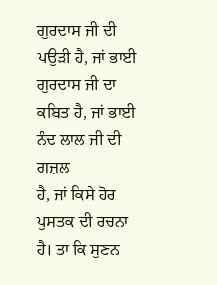ਗੁਰਦਾਸ ਜੀ ਦੀ ਪਉੜੀ ਹੈ, ਜਾਂ ਭਾਈ ਗੁਰਦਾਸ ਜੀ ਦਾ ਕਬਿਤ ਹੈ, ਜਾਂ ਭਾਈ ਨੰਦ ਲਾਲ ਜੀ ਦੀ ਗਜ਼ਲ
ਹੈ, ਜਾਂ ਕਿਸੇ ਹੋਰ ਪੁਸਤਕ ਦੀ ਰਚਨਾ ਹੈ। ਤਾ ਕਿ ਸੁਣਨ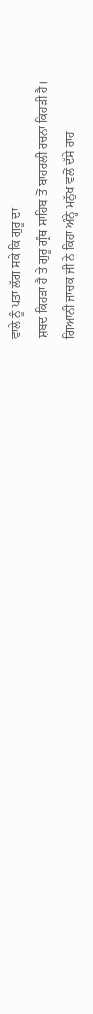ਵਾਲੇ ਨੂੰ ਪਤਾ ਲੱਗ ਸਕੇ ਕਿ ਗੁਰੂ ਦਾ
ਸ਼ਬਦ ਕਿਹੜਾ ਹੈ ਤੇ ਗੁਰੂ ਗ੍ਰੰਥ ਸਾਹਿਬ ਤੋਂ ਬਾਹਰਲੀ ਰਚਨਾ ਕਿਹੜੀ ਹੈ।
ਗਿਆਨੀ ਜਾਚਕ ਜੀ ਨੇ ਕਿਹਾ ਅੰਨ੍ਹੇ ਮਨੁੱਖ ਵਲੋਂ ਦੱਸੇ ਰਾਹ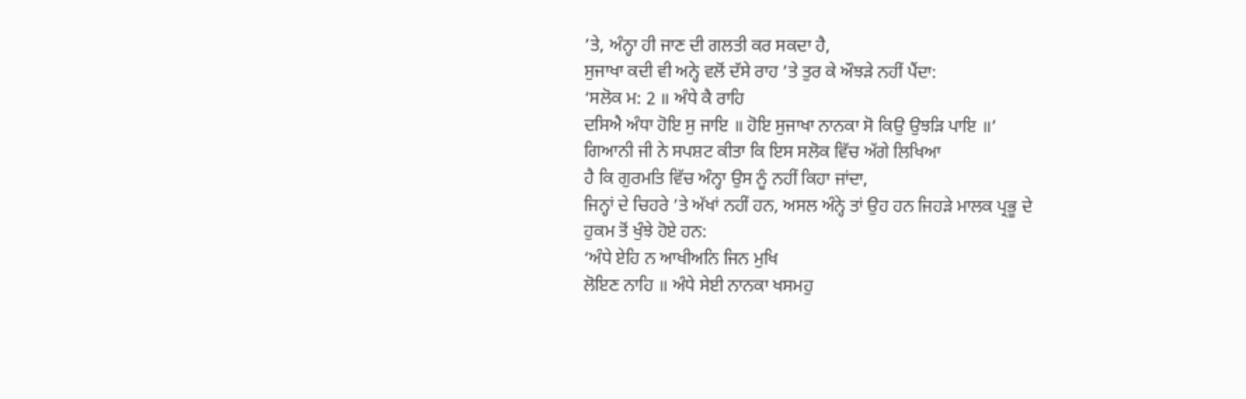’ਤੇ, ਅੰਨ੍ਹਾ ਹੀ ਜਾਣ ਦੀ ਗਲਤੀ ਕਰ ਸਕਦਾ ਹੈ,
ਸੁਜਾਖਾ ਕਦੀ ਵੀ ਅਨ੍ਹੇ ਵਲੋਂ ਦੱਸੇ ਰਾਹ ’ਤੇ ਤੁਰ ਕੇ ਔਝੜੇ ਨਹੀਂ ਪੈਂਦਾ:
‘ਸਲੋਕ ਮ: 2 ॥ ਅੰਧੇ ਕੈ ਰਾਹਿ
ਦਸਿਐ ਅੰਧਾ ਹੋਇ ਸੁ ਜਾਇ ॥ ਹੋਇ ਸੁਜਾਖਾ ਨਾਨਕਾ ਸੋ ਕਿਉ ਉਝੜਿ ਪਾਇ ॥’
ਗਿਆਨੀ ਜੀ ਨੇ ਸਪਸ਼ਟ ਕੀਤਾ ਕਿ ਇਸ ਸਲੋਕ ਵਿੱਚ ਅੱਗੇ ਲਿਖਿਆ
ਹੈ ਕਿ ਗੁਰਮਤਿ ਵਿੱਚ ਅੰਨ੍ਹਾ ਉਸ ਨੂੰ ਨਹੀਂ ਕਿਹਾ ਜਾਂਦਾ,
ਜਿਨ੍ਹਾਂ ਦੇ ਚਿਹਰੇ ’ਤੇ ਅੱਖਾਂ ਨਹੀਂ ਹਨ, ਅਸਲ ਅੰਨ੍ਹੇ ਤਾਂ ਉਹ ਹਨ ਜਿਹੜੇ ਮਾਲਕ ਪ੍ਰਭੂ ਦੇ
ਹੁਕਮ ਤੋਂ ਖੁੰਝੇ ਹੋਏ ਹਨ:
‘ਅੰਧੇ ਏਹਿ ਨ ਆਖੀਅਨਿ ਜਿਨ ਮੁਖਿ
ਲੋਇਣ ਨਾਹਿ ॥ ਅੰਧੇ ਸੇਈ ਨਾਨਕਾ ਖਸਮਹੁ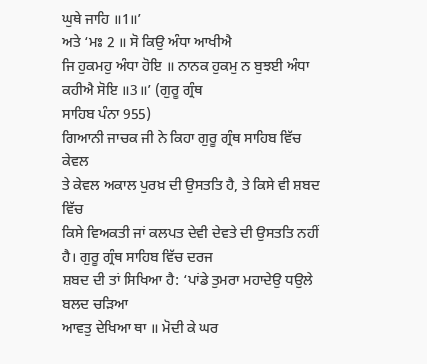ਘੁਥੇ ਜਾਹਿ ॥1॥’
ਅਤੇ ‘ਮਃ 2 ॥ ਸੋ ਕਿਉ ਅੰਧਾ ਆਖੀਐ
ਜਿ ਹੁਕਮਹੁ ਅੰਧਾ ਹੋਇ ॥ ਨਾਨਕ ਹੁਕਮੁ ਨ ਬੁਝਈ ਅੰਧਾ ਕਹੀਐ ਸੋਇ ॥3॥’ (ਗੁਰੂ ਗ੍ਰੰਥ
ਸਾਹਿਬ ਪੰਨਾ 955)
ਗਿਆਨੀ ਜਾਚਕ ਜੀ ਨੇ ਕਿਹਾ ਗੁਰੂ ਗ੍ਰੰਥ ਸਾਹਿਬ ਵਿੱਚ ਕੇਵਲ
ਤੇ ਕੇਵਲ ਅਕਾਲ ਪੁਰਖ਼ ਦੀ ਉਸਤਤਿ ਹੈ, ਤੇ ਕਿਸੇ ਵੀ ਸ਼ਬਦ ਵਿੱਚ
ਕਿਸੇ ਵਿਅਕਤੀ ਜਾਂ ਕਲਪਤ ਦੇਵੀ ਦੇਵਤੇ ਦੀ ਉਸਤਤਿ ਨਹੀਂ ਹੈ। ਗੁਰੂ ਗ੍ਰੰਥ ਸਾਹਿਬ ਵਿੱਚ ਦਰਜ
ਸ਼ਬਦ ਦੀ ਤਾਂ ਸਿਖਿਆ ਹੈ: ‘ਪਾਂਡੇ ਤੁਮਰਾ ਮਹਾਦੇਉ ਧਉਲੇ ਬਲਦ ਚੜਿਆ
ਆਵਤੁ ਦੇਖਿਆ ਥਾ ॥ ਮੋਦੀ ਕੇ ਘਰ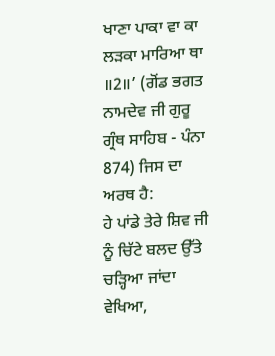ਖਾਣਾ ਪਾਕਾ ਵਾ ਕਾ ਲੜਕਾ ਮਾਰਿਆ ਥਾ ॥2॥’ (ਗੋਂਡ ਭਗਤ
ਨਾਮਦੇਵ ਜੀ ਗੁਰੂ ਗ੍ਰੰਥ ਸਾਹਿਬ - ਪੰਨਾ 874) ਜਿਸ ਦਾ ਅਰਥ ਹੈ:
ਹੇ ਪਾਂਡੇ ਤੇਰੇ ਸ਼ਿਵ ਜੀ ਨੂੰ ਚਿੱਟੇ ਬਲਦ ਉੱਤੇ ਚੜ੍ਹਿਆ ਜਾਂਦਾ ਵੇਖਿਆ,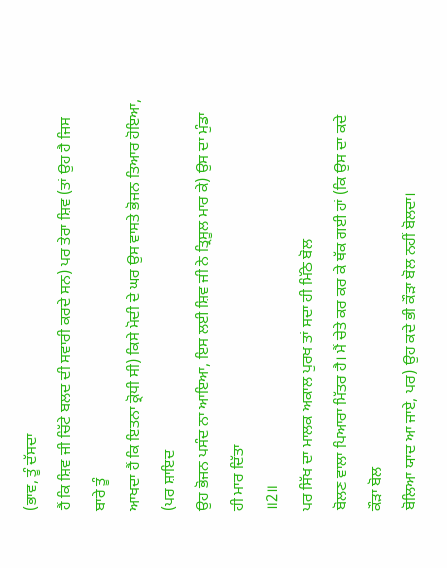(ਭਾਵ, ਤੂੰ ਦੱਸਦਾ
ਹੈਂ ਕਿ ਸ਼ਿਵ ਜੀ ਚਿੱਟੇ ਬਲਦ ਦੀ ਸਵਾਰੀ ਕਰਦੇ ਸਨ) ਪਰ ਤੇਰਾ ਸ਼ਿਵ (ਤਾਂ ਉਹ ਹੈ ਜਿਸ ਬਾਰੇ ਤੂੰ
ਆਖਦਾ ਹੈਂ ਕਿ ਇਤਨਾ ਕ੍ਰੋਧੀ ਸੀ) ਕਿਸੇ ਮੋਦੀ ਦੇ ਘਰ ਉਸ ਵਾਸਤੇ ਭੋਜਨ ਤਿਆਰ ਹੋਇਆ, (ਪਰ ਸ਼ਾਇਦ
ਉਹ ਭੋਜਨ ਪਸੰਦ ਨਾ ਆਇਆ, ਇਸ ਲਈ ਸ਼ਿਵ ਜੀ ਨੇ ਤ੍ਰਿਸੂਲ ਮਾਰ ਕੇ) ਉਸ ਦਾ ਮੁੰਡਾ ਹੀ ਮਾਰ ਦਿੱਤਾ
॥2॥
ਪਰ ਸਿੱਖ ਦਾ ਮਾਲਕ ਅਕਾਲ ਪੁਰਖ ਤਾਂ ਸਦਾ ਹੀ ਮਿੱਠੇ ਬੋਲ
ਬੋਲਣ ਵਾਲਾ ਪਿਆਰਾ ਮਿੱਤਰ ਹੈ। ਮੈਂ ਚੇਤੇ ਕਰ ਕਰ ਕੇ ਥੱਕ ਗਈ ਹਾਂ (ਕਿ ਉਸ ਦਾ ਕਦੇ ਕੌੜਾ ਬੋਲ
ਬੋਲਿਆ ਯਾਦ ਆ ਜਾਏ, ਪਰ) ਉਹ ਕਦੇ ਭੀ ਕੌੜਾ ਬੋਲ ਨਹੀਂ ਬੋਲਦਾ।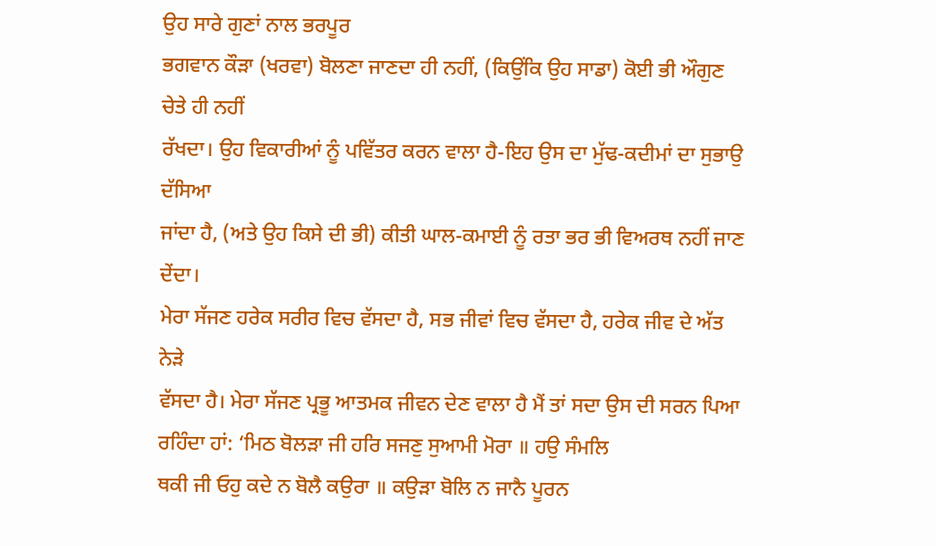ਉਹ ਸਾਰੇ ਗੁਣਾਂ ਨਾਲ ਭਰਪੂਰ
ਭਗਵਾਨ ਕੌੜਾ (ਖਰਵਾ) ਬੋਲਣਾ ਜਾਣਦਾ ਹੀ ਨਹੀਂ, (ਕਿਉਂਕਿ ਉਹ ਸਾਡਾ) ਕੋਈ ਭੀ ਔਗੁਣ ਚੇਤੇ ਹੀ ਨਹੀਂ
ਰੱਖਦਾ। ਉਹ ਵਿਕਾਰੀਆਂ ਨੂੰ ਪਵਿੱਤਰ ਕਰਨ ਵਾਲਾ ਹੈ-ਇਹ ਉਸ ਦਾ ਮੁੱਢ-ਕਦੀਮਾਂ ਦਾ ਸੁਭਾਉ ਦੱਸਿਆ
ਜਾਂਦਾ ਹੈ, (ਅਤੇ ਉਹ ਕਿਸੇ ਦੀ ਭੀ) ਕੀਤੀ ਘਾਲ-ਕਮਾਈ ਨੂੰ ਰਤਾ ਭਰ ਭੀ ਵਿਅਰਥ ਨਹੀਂ ਜਾਣ ਦੇਂਦਾ।
ਮੇਰਾ ਸੱਜਣ ਹਰੇਕ ਸਰੀਰ ਵਿਚ ਵੱਸਦਾ ਹੈ, ਸਭ ਜੀਵਾਂ ਵਿਚ ਵੱਸਦਾ ਹੈ, ਹਰੇਕ ਜੀਵ ਦੇ ਅੱਤ ਨੇੜੇ
ਵੱਸਦਾ ਹੈ। ਮੇਰਾ ਸੱਜਣ ਪ੍ਰਭੂ ਆਤਮਕ ਜੀਵਨ ਦੇਣ ਵਾਲਾ ਹੈ ਮੈਂ ਤਾਂ ਸਦਾ ਉਸ ਦੀ ਸਰਨ ਪਿਆ
ਰਹਿੰਦਾ ਹਾਂ: ‘ਮਿਠ ਬੋਲੜਾ ਜੀ ਹਰਿ ਸਜਣੁ ਸੁਆਮੀ ਮੋਰਾ ॥ ਹਉ ਸੰਮਲਿ
ਥਕੀ ਜੀ ਓਹੁ ਕਦੇ ਨ ਬੋਲੈ ਕਉਰਾ ॥ ਕਉੜਾ ਬੋਲਿ ਨ ਜਾਨੈ ਪੂਰਨ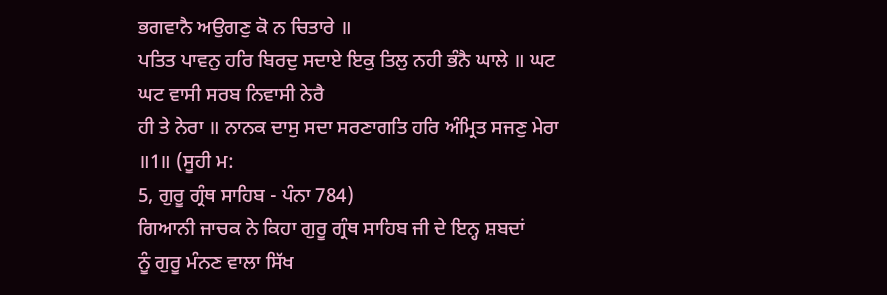ਭਗਵਾਨੈ ਅਉਗਣੁ ਕੋ ਨ ਚਿਤਾਰੇ ॥
ਪਤਿਤ ਪਾਵਨੁ ਹਰਿ ਬਿਰਦੁ ਸਦਾਏ ਇਕੁ ਤਿਲੁ ਨਹੀ ਭੰਨੈ ਘਾਲੇ ॥ ਘਟ ਘਟ ਵਾਸੀ ਸਰਬ ਨਿਵਾਸੀ ਨੇਰੈ
ਹੀ ਤੇ ਨੇਰਾ ॥ ਨਾਨਕ ਦਾਸੁ ਸਦਾ ਸਰਣਾਗਤਿ ਹਰਿ ਅੰਮ੍ਰਿਤ ਸਜਣੁ ਮੇਰਾ ॥1॥ (ਸੂਹੀ ਮ:
5, ਗੁਰੂ ਗ੍ਰੰਥ ਸਾਹਿਬ - ਪੰਨਾ 784)
ਗਿਆਨੀ ਜਾਚਕ ਨੇ ਕਿਹਾ ਗੁਰੂ ਗ੍ਰੰਥ ਸਾਹਿਬ ਜੀ ਦੇ ਇਨ੍ਹ ਸ਼ਬਦਾਂ
ਨੂੰ ਗੁਰੂ ਮੰਨਣ ਵਾਲਾ ਸਿੱਖ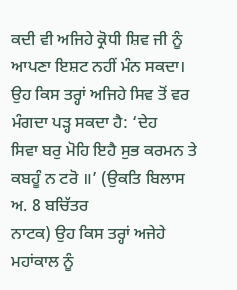ਕਦੀ ਵੀ ਅਜਿਹੇ ਕ੍ਰੋਧੀ ਸ਼ਿਵ ਜੀ ਨੂੰ ਆਪਣਾ ਇਸ਼ਟ ਨਹੀਂ ਮੰਨ ਸਕਦਾ।
ਉਹ ਕਿਸ ਤਰ੍ਹਾਂ ਅਜਿਹੇ ਸਿਵ ਤੋਂ ਵਰ ਮੰਗਦਾ ਪੜ੍ਹ ਸਕਦਾ ਹੈ: ‘ਦੇਹ
ਸਿਵਾ ਬਰੁ ਮੋਹਿ ਇਹੈ ਸੁਭ ਕਰਮਨ ਤੇ ਕਬਹੂੰ ਨ ਟਰੋ ॥’ (ਉਕਤਿ ਬਿਲਾਸ ਅ. 8 ਬਚਿੱਤਰ
ਨਾਟਕ) ਉਹ ਕਿਸ ਤਰ੍ਹਾਂ ਅਜੇਹੇ ਮਹਾਂਕਾਲ ਨੂੰ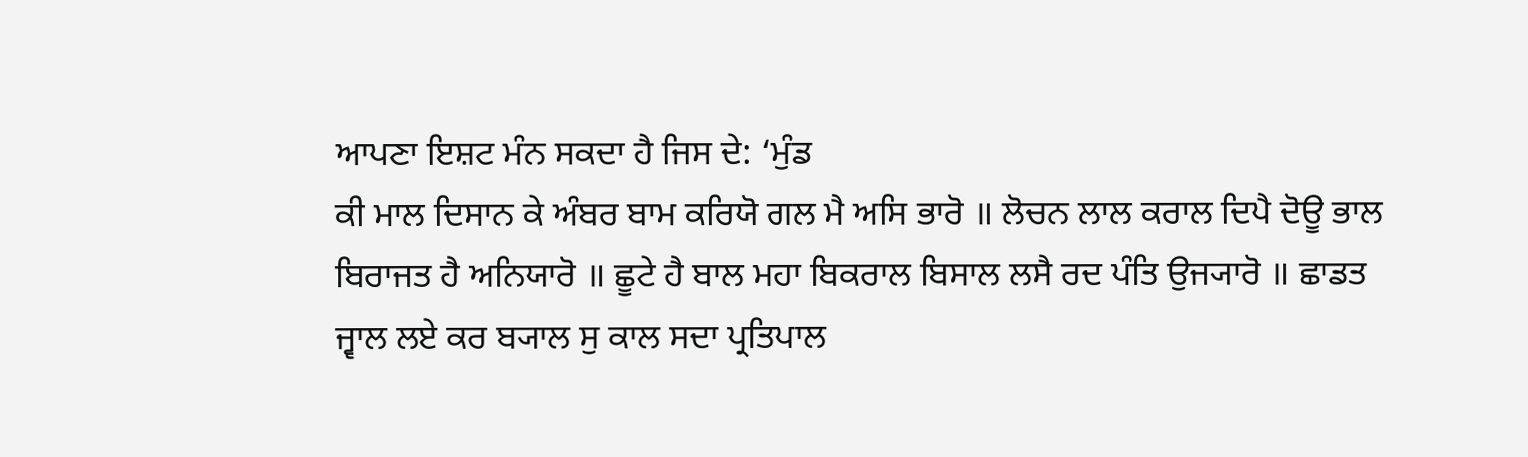ਆਪਣਾ ਇਸ਼ਟ ਮੰਨ ਸਕਦਾ ਹੈ ਜਿਸ ਦੇ: ‘ਮੁੰਡ
ਕੀ ਮਾਲ ਦਿਸਾਨ ਕੇ ਅੰਬਰ ਬਾਮ ਕਰਿਯੋ ਗਲ ਮੈ ਅਸਿ ਭਾਰੋ ॥ ਲੋਚਨ ਲਾਲ ਕਰਾਲ ਦਿਪੈ ਦੋਊ ਭਾਲ
ਬਿਰਾਜਤ ਹੈ ਅਨਿਯਾਰੋ ॥ ਛੂਟੇ ਹੈ ਬਾਲ ਮਹਾ ਬਿਕਰਾਲ ਬਿਸਾਲ ਲਸੈ ਰਦ ਪੰਤਿ ਉਜ੍ਯਾਰੋ ॥ ਛਾਡਤ
ਜ੍ਵਾਲ ਲਏ ਕਰ ਬ੍ਯਾਲ ਸੁ ਕਾਲ ਸਦਾ ਪ੍ਰਤਿਪਾਲ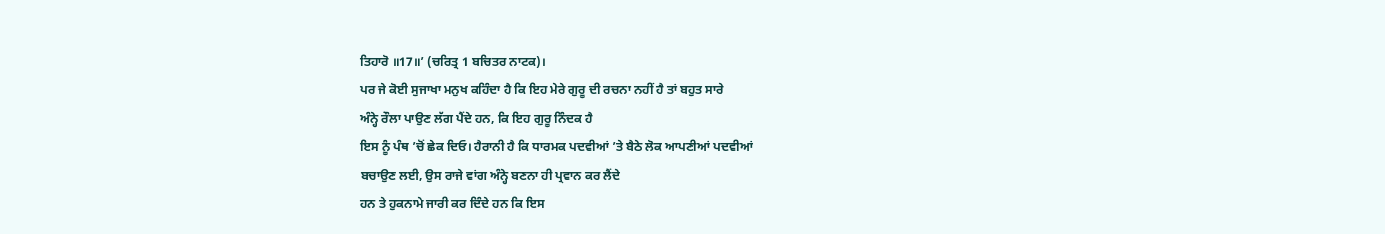ਤਿਹਾਰੋ ॥17॥’ (ਚਰਿਤ੍ਰ 1 ਬਚਿਤਰ ਨਾਟਕ)।
ਪਰ ਜੇ ਕੋਈ ਸੁਜਾਖਾ ਮਨੁਖ ਕਹਿੰਦਾ ਹੈ ਕਿ ਇਹ ਮੇਰੇ ਗੁਰੂ ਦੀ ਰਚਨਾ ਨਹੀਂ ਹੈ ਤਾਂ ਬਹੁਤ ਸਾਰੇ
ਅੰਨ੍ਹੇ ਰੌਲਾ ਪਾਉਣ ਲੱਗ ਪੈਂਦੇ ਹਨ, ਕਿ ਇਹ ਗੁਰੂ ਨਿੰਦਕ ਹੈ
ਇਸ ਨੂੰ ਪੰਥ ’ਚੋਂ ਛੇਕ ਦਿਓ। ਹੈਰਾਨੀ ਹੈ ਕਿ ਧਾਰਮਕ ਪਦਵੀਆਂ ’ਤੇ ਬੈਠੇ ਲੋਕ ਆਪਣੀਆਂ ਪਦਵੀਆਂ
ਬਚਾਉਣ ਲਈ, ਉਸ ਰਾਜੇ ਵਾਂਗ ਅੰਨ੍ਹੇ ਬਣਨਾ ਹੀ ਪ੍ਰਵਾਨ ਕਰ ਲੈਂਦੇ
ਹਨ ਤੇ ਹੁਕਨਾਮੇ ਜਾਰੀ ਕਰ ਦਿੰਦੇ ਹਨ ਕਿ ਇਸ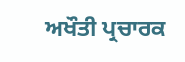ਅਖੌਤੀ ਪ੍ਰਚਾਰਕ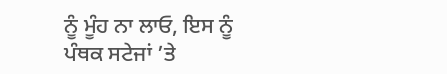ਨੂੰ ਮੂੰਹ ਨਾ ਲਾਓ, ਇਸ ਨੂੰ
ਪੰਥਕ ਸਟੇਜਾਂ ’ਤੇ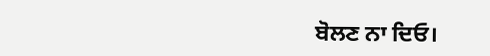ਬੋਲਣ ਨਾ ਦਿਓ।